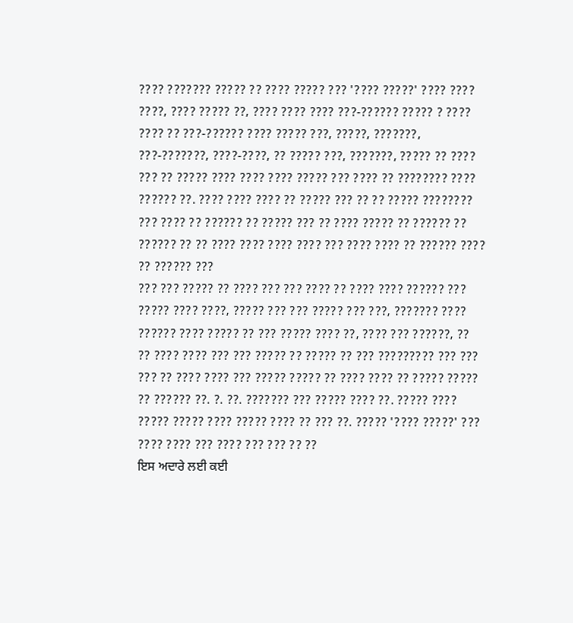???? ??????? ????? ?? ???? ????? ??? '???? ?????' ???? ???? ????, ???? ????? ??, ???? ???? ???? ???-?????? ????? ? ???? ???? ?? ???-?????? ???? ????? ???, ?????, ???????, ???-???????, ????-????, ?? ????? ???, ???????, ????? ?? ???? ??? ?? ????? ???? ???? ???? ????? ??? ???? ?? ???????? ???? ?????? ??. ???? ???? ???? ?? ????? ??? ?? ?? ????? ???????? ??? ???? ?? ?????? ?? ????? ??? ?? ???? ????? ?? ?????? ?? ?????? ?? ?? ???? ???? ???? ???? ??? ???? ???? ?? ?????? ???? ?? ?????? ???
??? ??? ????? ?? ???? ??? ??? ???? ?? ???? ???? ?????? ??? ????? ???? ????, ????? ??? ??? ????? ??? ???, ??????? ???? ?????? ???? ????? ?? ??? ????? ???? ??, ???? ??? ??????, ?? ?? ???? ???? ??? ??? ????? ?? ????? ?? ??? ????????? ??? ??? ??? ?? ???? ???? ??? ????? ????? ?? ???? ???? ?? ????? ????? ?? ?????? ??. ?. ??. ??????? ??? ????? ???? ??. ????? ???? ????? ????? ???? ????? ???? ?? ??? ??. ????? '???? ?????' ??? ???? ???? ??? ???? ??? ??? ?? ??
ਇਸ ਅਦਾਰੇ ਲਈ ਕਈ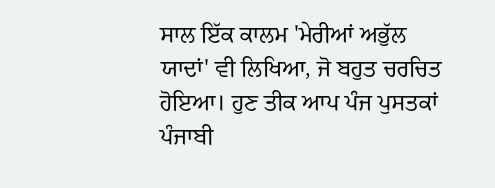ਸਾਲ ਇੱਕ ਕਾਲਮ 'ਮੇਰੀਆਂ ਅਭੁੱਲ ਯਾਦਾਂ' ਵੀ ਲਿਖਿਆ, ਜੋ ਬਹੁਤ ਚਰਚਿਤ ਹੋਇਆ। ਹੁਣ ਤੀਕ ਆਪ ਪੰਜ ਪੁਸਤਕਾਂ ਪੰਜਾਬੀ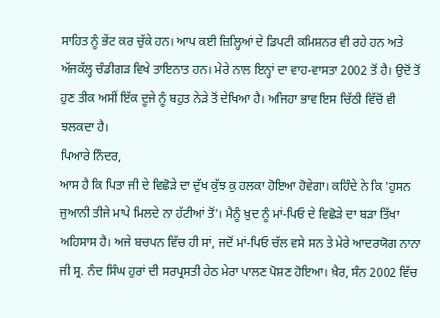ਸਾਹਿਤ ਨੂੰ ਭੇਂਟ ਕਰ ਚੁੱਕੇ ਹਨ। ਆਪ ਕਈ ਜ਼ਿਲ੍ਹਿਆਂ ਦੇ ਡਿਪਟੀ ਕਮਿਸ਼ਨਰ ਵੀ ਰਹੇ ਹਨ ਅਤੇ ਅੱਜਕੱਲ੍ਹ ਚੰਡੀਗੜ ਵਿਖੇ ਤਾਇਨਾਤ ਹਨ। ਮੇਰੇ ਨਾਲ ਇਨ੍ਹਾਂ ਦਾ ਵਾਹ-ਵਾਸਤਾ 2002 ਤੋਂ ਹੈ। ਉਦੋਂ ਤੋਂ ਹੁਣ ਤੀਕ ਅਸੀਂ ਇੱਕ ਦੂਜੇ ਨੂੰ ਬਹੁਤ ਨੇੜੇ ਤੋਂ ਦੇਖਿਆ ਹੈ। ਅਜਿਹਾ ਭਾਵ ਇਸ ਚਿੱਠੀ ਵਿੱਚੋਂ ਵੀ ਝਲਕਦਾ ਹੈ।
ਪਿਆਰੇ ਨਿੰਦਰ,
ਆਸ ਹੈ ਕਿ ਪਿਤਾ ਜੀ ਦੇ ਵਿਛੋੜੇ ਦਾ ਦੁੱਖ ਕੁੱਝ ਕੁ ਹਲਕਾ ਹੋਇਆ ਹੋਵੇਗਾ। ਕਹਿੰਦੇ ਨੇ ਕਿ 'ਹੁਸਨ ਜੁਆਨੀ ਤੀਜੇ ਮਾਪੇ ਮਿਲਦੇ ਨਾ ਹੱਟੀਆਂ ਤੋਂ'। ਮੈਨੂੰ ਖ਼ੁਦ ਨੂੰ ਮਾਂ-ਪਿਓ ਦੇ ਵਿਛੋੜੇ ਦਾ ਬੜਾ ਤਿੱਖਾ ਅਹਿਸਾਸ ਹੈ। ਅਜੇ ਬਚਪਨ ਵਿੱਚ ਹੀ ਸਾਂ, ਜਦੋਂ ਮਾਂ-ਪਿਓ ਚੱਲ ਵਸੇ ਸਨ ਤੇ ਮੇਰੇ ਆਦਰਯੋਗ ਨਾਨਾ ਜੀ ਸ੍ਰ. ਨੰਦ ਸਿੰਘ ਹੁਰਾਂ ਦੀ ਸਰਪ੍ਰਸਤੀ ਹੇਠ ਮੇਰਾ ਪਾਲਣ ਪੋਸ਼ਣ ਹੋਇਆ। ਖ਼ੈਰ, ਸੰਨ 2002 ਵਿੱਚ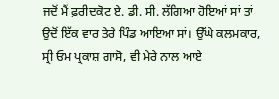ਜਦੋਂ ਮੈਂ ਫ਼ਰੀਦਕੋਟ ਏ. ਡੀ. ਸੀ. ਲੱਗਿਆ ਹੋਇਆਂ ਸਾਂ ਤਾਂ ਉਦੋਂ ਇੱਕ ਵਾਰ ਤੇਰੇ ਪਿੰਡ ਆਇਆ ਸਾਂ। ਉੱਘੇ ਕਲਮਕਾਰ, ਸ੍ਰੀ ਓਮ ਪ੍ਰਕਾਸ਼ ਗਾਸੋ, ਵੀ ਮੇਰੇ ਨਾਲ ਆਏ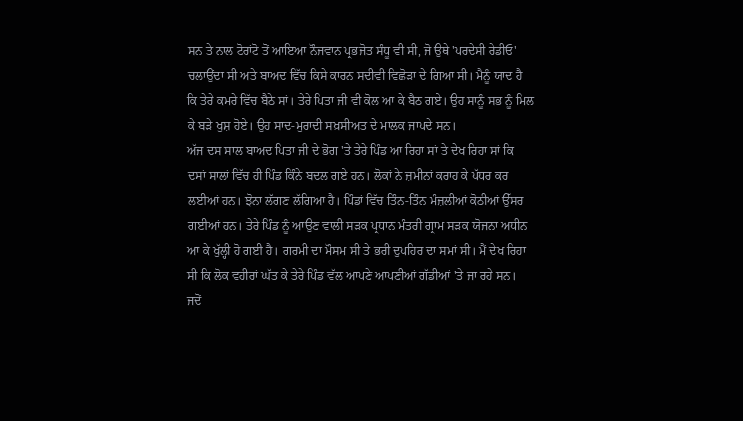ਸਨ ਤੇ ਨਾਲ ਟੋਰਾਂਟੋ ਤੋਂ ਆਇਆ ਨੌਜਵਾਨ ਪ੍ਰਭਜੋਤ ਸੰਧੂ ਵੀ ਸੀ, ਜੋ ਉਥੇ 'ਪਰਦੇਸੀ ਰੇਡੀਓ' ਚਲਾਉਂਦਾ ਸੀ ਅਤੇ ਬਾਅਦ ਵਿੱਚ ਕਿਸੇ ਕਾਰਨ ਸਦੀਵੀ ਵਿਛੋੜਾ ਦੇ ਗਿਆ ਸੀ। ਮੈਨੂੰ ਯਾਦ ਹੈ ਕਿ ਤੇਰੇ ਕਮਰੇ ਵਿੱਚ ਬੈਠੇ ਸਾਂ। ਤੇਰੇ ਪਿਤਾ ਜੀ ਵੀ ਕੋਲ ਆ ਕੇ ਬੈਠ ਗਏ। ਉਹ ਸਾਨੂੰ ਸਭ ਨੂੰ ਮਿਲ ਕੇ ਬੜੇ ਖੁਸ਼ ਹੋਏ। ਉਹ ਸਾਦ-ਮੁਰਾਦੀ ਸਖ਼ਸੀਅਤ ਦੇ ਮਾਲਕ ਜਾਪਦੇ ਸਨ।
ਅੱਜ ਦਸ ਸਾਲ ਬਾਅਦ ਪਿਤਾ ਜੀ ਦੇ ਭੋਗ 'ਤੇ ਤੇਰੇ ਪਿੰਡ ਆ ਰਿਹਾ ਸਾਂ ਤੇ ਦੇਖ ਰਿਹਾ ਸਾਂ ਕਿ ਦਸਾਂ ਸਾਲਾਂ ਵਿੱਚ ਹੀ ਪਿੰਡ ਕਿੰਨੇ ਬਦਲ ਗਏ ਹਨ। ਲੋਕਾਂ ਨੇ ਜ਼ਮੀਨਾਂ ਕਰਾਹ ਕੇ ਪੱਧਰ ਕਰ ਲਈਆਂ ਹਨ। ਝੋਨਾ ਲੱਗਣ ਲੱਗਿਆ ਹੈ। ਪਿੰਡਾਂ ਵਿੱਚ ਤਿੰਨ-ਤਿੰਨ ਮੰਜ਼ਲੀਆਂ ਕੋਠੀਆਂ ਉੱਸਰ ਗਈਆਂ ਹਨ। ਤੇਰੇ ਪਿੰਡ ਨੂੰ ਆਉਣ ਵਾਲੀ ਸੜਕ ਪ੍ਰਧਾਨ ਮੰਤਰੀ ਗ੍ਰਾਮ ਸੜਕ ਯੋਜਨਾ ਅਧੀਨ ਆ ਕੇ ਖੁੱਲ੍ਹੀ ਹੋ ਗਈ ਹੈ। ਗਰਮੀ ਦਾ ਮੌਸਮ ਸੀ ਤੇ ਭਰੀ ਦੁਪਹਿਰ ਦਾ ਸਮਾਂ ਸੀ। ਮੈਂ ਦੇਖ ਰਿਹਾ ਸੀ ਕਿ ਲੋਕ ਵਹੀਰਾਂ ਘੱਤ ਕੇ ਤੇਰੇ ਪਿੰਡ ਵੱਲ ਆਪਣੇ ਆਪਣੀਆਂ ਗੱਡੀਆਂ 'ਤੇ ਜਾ ਰਹੇ ਸਨ। ਜਦੋਂ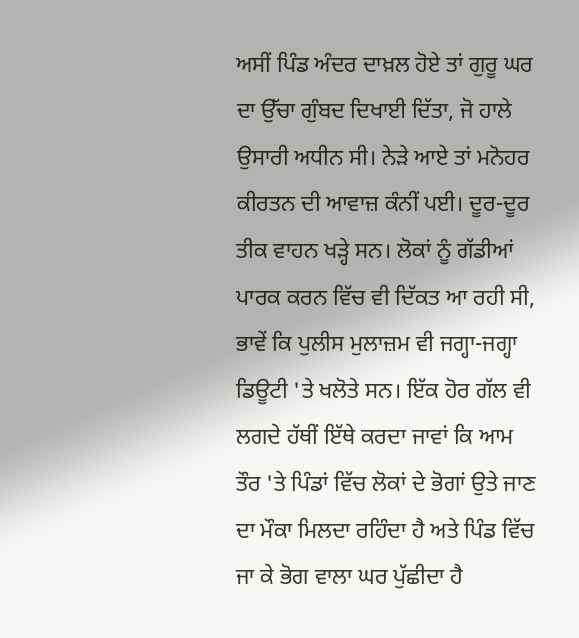ਅਸੀਂ ਪਿੰਡ ਅੰਦਰ ਦਾਖ਼ਲ ਹੋਏ ਤਾਂ ਗੁਰੂ ਘਰ ਦਾ ਉੱਚਾ ਗੁੰਬਦ ਦਿਖਾਈ ਦਿੱਤਾ, ਜੋ ਹਾਲੇ ਉਸਾਰੀ ਅਧੀਨ ਸੀ। ਨੇੜੇ ਆਏ ਤਾਂ ਮਨੋਹਰ ਕੀਰਤਨ ਦੀ ਆਵਾਜ਼ ਕੰਨੀਂ ਪਈ। ਦੂਰ-ਦੂਰ ਤੀਕ ਵਾਹਨ ਖੜ੍ਹੇ ਸਨ। ਲੋਕਾਂ ਨੂੰ ਗੱਡੀਆਂ ਪਾਰਕ ਕਰਨ ਵਿੱਚ ਵੀ ਦਿੱਕਤ ਆ ਰਹੀ ਸੀ, ਭਾਵੇਂ ਕਿ ਪੁਲੀਸ ਮੁਲਾਜ਼ਮ ਵੀ ਜਗ੍ਹਾ-ਜਗ੍ਹਾ ਡਿਊਟੀ 'ਤੇ ਖਲੋਤੇ ਸਨ। ਇੱਕ ਹੋਰ ਗੱਲ ਵੀ ਲਗਦੇ ਹੱਥੀਂ ਇੱਥੇ ਕਰਦਾ ਜਾਵਾਂ ਕਿ ਆਮ ਤੌਰ 'ਤੇ ਪਿੰਡਾਂ ਵਿੱਚ ਲੋਕਾਂ ਦੇ ਭੋਗਾਂ ਉਤੇ ਜਾਣ ਦਾ ਮੌਕਾ ਮਿਲਦਾ ਰਹਿੰਦਾ ਹੈ ਅਤੇ ਪਿੰਡ ਵਿੱਚ ਜਾ ਕੇ ਭੋਗ ਵਾਲਾ ਘਰ ਪੁੱਛੀਦਾ ਹੈ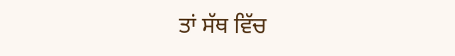ਤਾਂ ਸੱਥ ਵਿੱਚ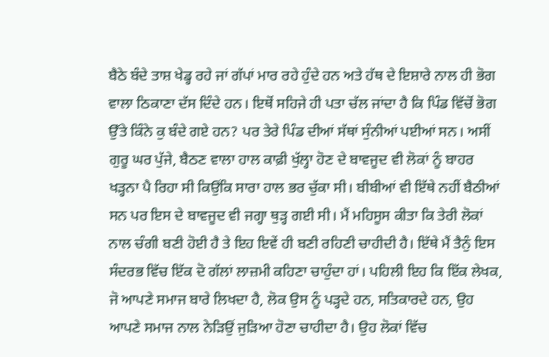ਬੈਠੇ ਬੰਦੇ ਤਾਸ਼ ਖੇਡ੍ਹ ਰਹੇ ਜਾਂ ਗੱਪਾਂ ਮਾਰ ਰਹੇ ਹੁੰਦੇ ਹਨ ਅਤੇ ਹੱਥ ਦੇ ਇਸ਼ਾਰੇ ਨਾਲ ਹੀ ਭੋਗ ਵਾਲਾ ਠਿਕਾਣਾ ਦੱਸ ਦਿੰਦੇ ਹਨ। ਇਥੋਂ ਸਹਿਜੇ ਹੀ ਪਤਾ ਚੱਲ ਜਾਂਦਾ ਹੈ ਕਿ ਪਿੰਡ ਵਿੱਚੋਂ ਭੋਗ ਉੱਤੇ ਕਿੰਨੇ ਕੁ ਬੰਦੇ ਗਏ ਹਨ? ਪਰ ਤੇਰੇ ਪਿੰਡ ਦੀਆਂ ਸੱਥਾਂ ਸੁੰਨੀਆਂ ਪਈਆਂ ਸਨ। ਅਸੀਂ ਗੁਰੂ ਘਰ ਪੁੱਜੇ, ਬੈਠਣ ਵਾਲਾ ਹਾਲ ਕਾਫ਼ੀ ਖੁੱਲ੍ਹਾ ਹੋਣ ਦੇ ਬਾਵਜੂਦ ਵੀ ਲੋਕਾਂ ਨੂੰ ਬਾਹਰ ਖੜ੍ਹਨਾ ਪੈ ਰਿਹਾ ਸੀ ਕਿਉਂਕਿ ਸਾਰਾ ਹਾਲ ਭਰ ਚੁੱਕਾ ਸੀ। ਬੀਬੀਆਂ ਵੀ ਇੱਥੇ ਨਹੀਂ ਬੈਠੀਆਂ ਸਨ ਪਰ ਇਸ ਦੇ ਬਾਵਜੂਦ ਵੀ ਜਗ੍ਹਾ ਥੁੜ੍ਹ ਗਈ ਸੀ। ਮੈਂ ਮਹਿਸੂਸ ਕੀਤਾ ਕਿ ਤੇਰੀ ਲੋਕਾਂ ਨਾਲ ਚੰਗੀ ਬਣੀ ਹੋਈ ਹੈ ਤੇ ਇਹ ਇਵੇਂ ਹੀ ਬਣੀ ਰਹਿਣੀ ਚਾਹੀਦੀ ਹੈ। ਇੱਥੇ ਮੈਂ ਤੈਨੁੰ ਇਸ ਸੰਦਰਭ ਵਿੱਚ ਇੱਕ ਦੋ ਗੱਲਾਂ ਲਾਜ਼ਮੀ ਕਹਿਣਾ ਚਾਹੁੰਦਾ ਹਾਂ। ਪਹਿਲੀ ਇਹ ਕਿ ਇੱਕ ਲੇਖਕ, ਜੋ ਆਪਣੇ ਸਮਾਜ ਬਾਰੇ ਲਿਖਦਾ ਹੈ, ਲੋਕ ਉਸ ਨੂੰ ਪੜ੍ਹਦੇ ਹਨ, ਸਤਿਕਾਰਦੇ ਹਨ, ਉਹ ਆਪਣੇ ਸਮਾਜ ਨਾਲ ਨੇੜਿਉਂ ਜੁੜਿਆ ਹੋਣਾ ਚਾਹੀਦਾ ਹੈ। ਉਹ ਲੋਕਾਂ ਵਿੱਚ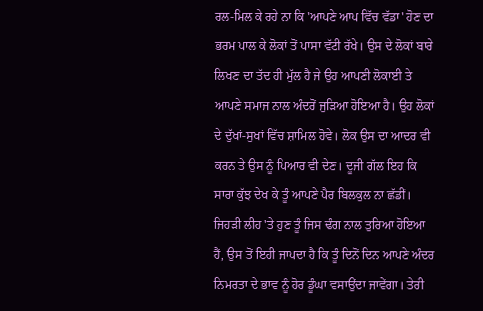ਰਲ-ਮਿਲ ਕੇ ਰਹੇ ਨਾ ਕਿ 'ਆਪਣੇ ਆਪ ਵਿੱਚ ਵੱਡਾ' ਹੋਣ ਦਾ ਭਰਮ ਪਾਲ ਕੇ ਲੋਕਾਂ ਤੋਂ ਪਾਸਾ ਵੱਟੀ ਰੱਖੇ। ਉਸ ਦੇ ਲੋਕਾਂ ਬਾਰੇ ਲਿਖਣ ਦਾ ਤੱਦ ਹੀ ਮੁੱਲ ਹੈ ਜੇ ਉਹ ਆਪਣੀ ਲੋਕਾਈ ਤੇ ਆਪਣੇ ਸਮਾਜ ਨਾਲ ਅੰਦਰੋਂ ਜੁੜਿਆ ਹੋਇਆ ਹੈ। ਉਹ ਲੋਕਾਂ ਦੇ ਦੁੱਖਾਂ-ਸੁਖਾਂ ਵਿੱਚ ਸ਼ਾਮਿਲ ਹੋਵੇ। ਲੋਕ ਉਸ ਦਾ ਆਦਰ ਵੀ ਕਰਨ ਤੇ ਉਸ ਨੂੰ ਪਿਆਰ ਵੀ ਦੇਣ। ਦੂਜੀ ਗੱਲ ਇਹ ਕਿ ਸਾਰਾ ਕੁੱਝ ਦੇਖ ਕੇ ਤੂੰ ਆਪਣੇ ਪੈਰ ਬਿਲਕੁਲ ਨਾ ਛੱਡੀਂ। ਜਿਹੜੀ ਲੀਹ 'ਤੇ ਹੁਣ ਤੂੰ ਜਿਸ ਢੰਗ ਨਾਲ ਤੁਰਿਆ ਹੋਇਆ ਹੈਂ, ਉਸ ਤੋਂ ਇਹੀ ਜਾਪਦਾ ਹੈ ਕਿ ਤੂੰ ਦਿਨੋਂ ਦਿਨ ਆਪਣੇ ਅੰਦਰ ਨਿਮਰਤਾ ਦੇ ਭਾਵ ਨੂੰ ਹੋਰ ਡੂੰਘਾ ਵਸਾਉਂਦਾ ਜਾਵੇਂਗਾ। ਤੇਰੀ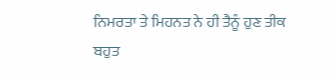ਨਿਮਰਤਾ ਤੇ ਮਿਹਨਤ ਨੇ ਹੀ ਤੈਨੂੰ ਹੁਣ ਤੀਕ ਬਹੁਤ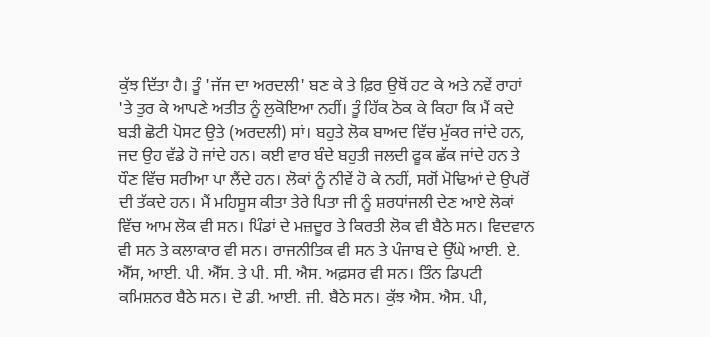ਕੁੱਝ ਦਿੱਤਾ ਹੈ। ਤੂੰ 'ਜੱਜ ਦਾ ਅਰਦਲੀ' ਬਣ ਕੇ ਤੇ ਫ਼ਿਰ ਉਥੋਂ ਹਟ ਕੇ ਅਤੇ ਨਵੇਂ ਰਾਹਾਂ 'ਤੇ ਤੁਰ ਕੇ ਆਪਣੇ ਅਤੀਤ ਨੂੰ ਲੁਕੋਇਆ ਨਹੀਂ। ਤੂੰ ਹਿੱਕ ਠੋਕ ਕੇ ਕਿਹਾ ਕਿ ਮੈਂ ਕਦੇ ਬੜੀ ਛੋਟੀ ਪੋਸਟ ਉਤੇ (ਅਰਦਲੀ) ਸਾਂ। ਬਹੁਤੇ ਲੋਕ ਬਾਅਦ ਵਿੱਚ ਮੁੱਕਰ ਜਾਂਦੇ ਹਨ, ਜਦ ਉਹ ਵੱਡੇ ਹੋ ਜਾਂਦੇ ਹਨ। ਕਈ ਵਾਰ ਬੰਦੇ ਬਹੁਤੀ ਜਲਦੀ ਫੂਕ ਛੱਕ ਜਾਂਦੇ ਹਨ ਤੇ ਧੌਣ ਵਿੱਚ ਸਰੀਆ ਪਾ ਲੈਂਦੇ ਹਨ। ਲੋਕਾਂ ਨੂੰ ਨੀਵੇਂ ਹੋ ਕੇ ਨਹੀਂ, ਸਗੋਂ ਮੋਢਿਆਂ ਦੇ ਉਪਰੋਂ ਦੀ ਤੱਕਦੇ ਹਨ। ਮੈਂ ਮਹਿਸੂਸ ਕੀਤਾ ਤੇਰੇ ਪਿਤਾ ਜੀ ਨੂੰ ਸ਼ਰਧਾਂਜਲੀ ਦੇਣ ਆਏ ਲੋਕਾਂ ਵਿੱਚ ਆਮ ਲੋਕ ਵੀ ਸਨ। ਪਿੰਡਾਂ ਦੇ ਮਜ਼ਦੂਰ ਤੇ ਕਿਰਤੀ ਲੋਕ ਵੀ ਬੈਠੇ ਸਨ। ਵਿਦਵਾਨ ਵੀ ਸਨ ਤੇ ਕਲਾਕਾਰ ਵੀ ਸਨ। ਰਾਜਨੀਤਿਕ ਵੀ ਸਨ ਤੇ ਪੰਜਾਬ ਦੇ ਉੱਘੇ ਆਈ. ਏ. ਐੱਸ, ਆਈ. ਪੀ. ਐੱਸ. ਤੇ ਪੀ. ਸੀ. ਐਸ. ਅਫ਼ਸਰ ਵੀ ਸਨ। ਤਿੰਨ ਡਿਪਟੀ ਕਮਿਸ਼ਨਰ ਬੈਠੇ ਸਨ। ਦੋ ਡੀ. ਆਈ. ਜੀ. ਬੈਠੇ ਸਨ। ਕੁੱਝ ਐਸ. ਐਸ. ਪੀ,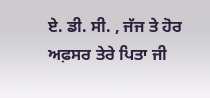ਏ. ਡੀ. ਸੀ. , ਜੱਜ ਤੇ ਹੋਰ ਅਫ਼ਸਰ ਤੇਰੇ ਪਿਤਾ ਜੀ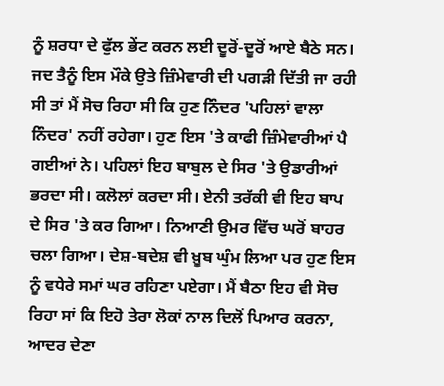ਨੂੰ ਸ਼ਰਧਾ ਦੇ ਫੁੱਲ ਭੇਂਟ ਕਰਨ ਲਈ ਦੂਰੋਂ-ਦੂਰੋਂ ਆਏ ਬੈਠੇ ਸਨ। ਜਦ ਤੈਨੂੰ ਇਸ ਮੌਕੇ ਉਤੇ ਜ਼ਿੰਮੇਵਾਰੀ ਦੀ ਪਗੜੀ ਦਿੱਤੀ ਜਾ ਰਹੀ ਸੀ ਤਾਂ ਮੈਂ ਸੋਚ ਰਿਹਾ ਸੀ ਕਿ ਹੁਣ ਨਿੰਦਰ 'ਪਹਿਲਾਂ ਵਾਲਾ ਨਿੰਦਰ' ਨਹੀਂ ਰਹੇਗਾ। ਹੁਣ ਇਸ 'ਤੇ ਕਾਫੀ ਜ਼ਿੰਮੇਵਾਰੀਆਂ ਪੈ ਗਈਆਂ ਨੇ। ਪਹਿਲਾਂ ਇਹ ਬਾਬੁਲ ਦੇ ਸਿਰ 'ਤੇ ਉਡਾਰੀਆਂ ਭਰਦਾ ਸੀ। ਕਲੋਲਾਂ ਕਰਦਾ ਸੀ। ਏਨੀ ਤਰੱਕੀ ਵੀ ਇਹ ਬਾਪ ਦੇ ਸਿਰ 'ਤੇ ਕਰ ਗਿਆ। ਨਿਆਣੀ ਉਮਰ ਵਿੱਚ ਘਰੋਂ ਬਾਹਰ ਚਲਾ ਗਿਆ। ਦੇਸ਼-ਬਦੇਸ਼ ਵੀ ਖ਼ੂਬ ਘੁੰਮ ਲਿਆ ਪਰ ਹੁਣ ਇਸ ਨੂੰ ਵਧੇਰੇ ਸਮਾਂ ਘਰ ਰਹਿਣਾ ਪਏਗਾ। ਮੈਂ ਬੈਠਾ ਇਹ ਵੀ ਸੋਚ ਰਿਹਾ ਸਾਂ ਕਿ ਇਹੋ ਤੇਰਾ ਲੋਕਾਂ ਨਾਲ ਦਿਲੋਂ ਪਿਆਰ ਕਰਨਾ, ਆਦਰ ਦੇਣਾ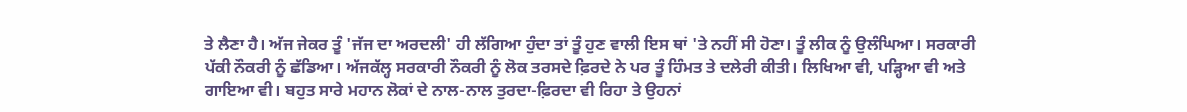ਤੇ ਲੈਣਾ ਹੈ। ਅੱਜ ਜੇਕਰ ਤੂੰ 'ਜੱਜ ਦਾ ਅਰਦਲੀ' ਹੀ ਲੱਗਿਆ ਹੁੰਦਾ ਤਾਂ ਤੂੰ ਹੁਣ ਵਾਲੀ ਇਸ ਥਾਂ 'ਤੇ ਨਹੀਂ ਸੀ ਹੋਣਾ। ਤੂੰ ਲੀਕ ਨੂੰ ਉਲੰਘਿਆ। ਸਰਕਾਰੀ ਪੱਕੀ ਨੌਕਰੀ ਨੂੰ ਛੱਡਿਆ। ਅੱਜਕੱਲ੍ਹ ਸਰਕਾਰੀ ਨੌਕਰੀ ਨੂੰ ਲੋਕ ਤਰਸਦੇ ਫ਼ਿਰਦੇ ਨੇ ਪਰ ਤੂੰ ਹਿੰਮਤ ਤੇ ਦਲੇਰੀ ਕੀਤੀ। ਲਿਖਿਆ ਵੀ, ਪੜ੍ਹਿਆ ਵੀ ਅਤੇ ਗਾਇਆ ਵੀ। ਬਹੁਤ ਸਾਰੇ ਮਹਾਨ ਲੋਕਾਂ ਦੇ ਨਾਲ-ਨਾਲ ਤੁਰਦਾ-ਫ਼ਿਰਦਾ ਵੀ ਰਿਹਾ ਤੇ ਉਹਨਾਂ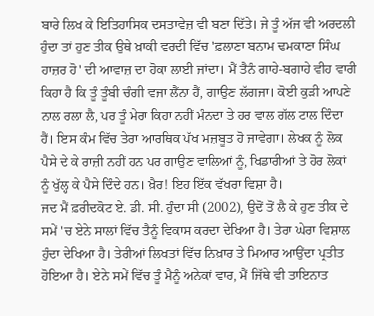ਬਾਰੇ ਲਿਖ ਕੇ ਇਤਿਹਾਸਿਕ ਦਸਤਾਵੇਜ਼ ਵੀ ਬਣਾ ਦਿੱਤੇ। ਜੇ ਤੂੰ ਅੱਜ ਵੀ ਅਰਦਲੀ ਹੁੰਦਾ ਤਾਂ ਹੁਣ ਤੀਕ ਉਥੇ ਖ਼ਾਕੀ ਵਰਦੀ ਵਿੱਚ 'ਫ਼ਲਾਣਾ ਬਨਾਮ ਢਮਕਾਣਾ ਸਿੰਘ ਹਾਜ਼ਰ ਹੋ' ਦੀ ਆਵਾਜ਼ ਦਾ ਹੋਕਾ ਲਾਈ ਜਾਂਦਾ। ਮੈਂ ਤੈਨੰ ਗਾਹੇ-ਬਗਾਹੇ ਵੀਹ ਵਾਰੀ ਕਿਹਾ ਹੈ ਕਿ ਤੂੰ ਤੂੰਬੀ ਚੰਗੀ ਵਜਾ ਲੈਂਨਾ ਹੈਂ, ਗਾਉਣ ਲੱਗਜਾ। ਕੋਈ ਕੁੜੀ ਆਪਣੇ ਨਾਲ ਰਲਾ ਲੈ, ਪਰ ਤੂੰ ਮੇਰਾ ਕਿਹਾ ਨਹੀਂ ਮੰਨਦਾ ਤੇ ਹਰ ਵਾਲ ਗੱਲ ਟਾਲ ਦਿੰਦਾ ਹੈਂ। ਇਸ ਕੰਮ ਵਿੱਚ ਤੇਰਾ ਆਰਥਿਕ ਪੱਖ ਮਜ਼ਬੂਤ ਹੋ ਜਾਵੇਗਾ। ਲੇਖਕ ਨੂੰ ਲੋਕ ਪੈਸੇ ਦੇ ਕੇ ਰਾਜ਼ੀ ਨਹੀਂ ਹਨ ਪਰ ਗਾਉਣ ਵਾਲਿਆਂ ਨੂੰ, ਖਿਡਾਰੀਆਂ ਤੇ ਹੋਰ ਲੋਕਾਂ ਨੂੰ ਖੁੱਲ੍ਹ ਕੇ ਪੈਸੇ ਦਿੰਦੇ ਹਨ। ਖ਼ੈਰ! ਇਹ ਇੱਕ ਵੱਖਰਾ ਵਿਸ਼ਾ ਹੈ।
ਜਦ ਮੈਂ ਫ਼ਰੀਦਕੋਟ ਏ. ਡੀ. ਸੀ. ਹੁੰਦਾ ਸੀ (2002), ਉਦੋਂ ਤੋਂ ਲੈ ਕੇ ਹੁਣ ਤੀਕ ਦੇ ਸਮੇਂ 'ਚ ਏਨੇ ਸਾਲਾਂ ਵਿੱਚ ਤੈਨੂੰ ਵਿਕਾਸ ਕਰਦਾ ਦੇਖਿਆ ਹੈ। ਤੇਰਾ ਘੇਰਾ ਵਿਸ਼ਾਲ ਹੁੰਦਾ ਦੇਖਿਆ ਹੈ। ਤੇਰੀਆਂ ਲਿਖਤਾਂ ਵਿੱਚ ਨਿਖ਼ਾਰ ਤੇ ਮਿਆਰ ਆਉਂਦਾ ਪ੍ਰਤੀਤ ਹੋਇਆ ਹੈ। ਏਨੇ ਸਮੇਂ ਵਿੱਚ ਤੂੰ ਮੈਨੂੰ ਅਨੇਕਾਂ ਵਾਰ, ਮੈਂ ਜਿੱਥੇ ਵੀ ਤਾਇਨਾਤ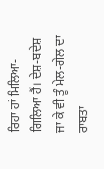ਰਿਹਾ ਹਾਂ ਮਿਲਿਆ-ਗਿਲਿਆ ਹੈਂ। ਦੇਸ਼-ਬਦੇਸ਼ ਜਾ ਕੇ ਵੀ ਤੂੰ ਮੇਲ-ਗੇਲ ਦਾ ਰਾਬਤਾ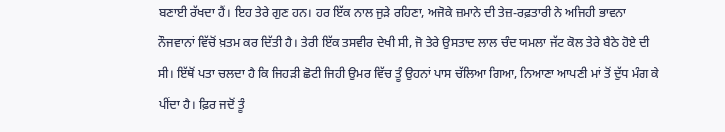ਬਣਾਈ ਰੱਖਦਾ ਹੈਂ। ਇਹ ਤੇਰੇ ਗੁਣ ਹਨ। ਹਰ ਇੱਕ ਨਾਲ ਜੁੜੇ ਰਹਿਣਾ, ਅਜੋਕੇ ਜ਼ਮਾਨੇ ਦੀ ਤੇਜ਼-ਰਫ਼ਤਾਰੀ ਨੇ ਅਜਿਹੀ ਭਾਵਨਾ ਨੌਜਵਾਨਾਂ ਵਿੱਚੋਂ ਖ਼ਤਮ ਕਰ ਦਿੱਤੀ ਹੈ। ਤੇਰੀ ਇੱਕ ਤਸਵੀਰ ਦੇਖੀ ਸੀ, ਜੋ ਤੇਰੇ ਉਸਤਾਦ ਲਾਲ ਚੰਦ ਯਮਲਾ ਜੱਟ ਕੋਲ ਤੇਰੇ ਬੈਠੇ ਹੋਏ ਦੀ ਸੀ। ਇੱਥੋਂ ਪਤਾ ਚਲਦਾ ਹੈ ਕਿ ਜਿਹੜੀ ਛੋਟੀ ਜਿਹੀ ਉਮਰ ਵਿੱਚ ਤੂੰ ਉਹਨਾਂ ਪਾਸ ਚੱਲਿਆ ਗਿਆ, ਨਿਆਣਾ ਆਪਣੀ ਮਾਂ ਤੋਂ ਦੁੱਧ ਮੰਗ ਕੇ ਪੀਂਦਾ ਹੈ। ਫ਼ਿਰ ਜਦੋਂ ਤੂੰ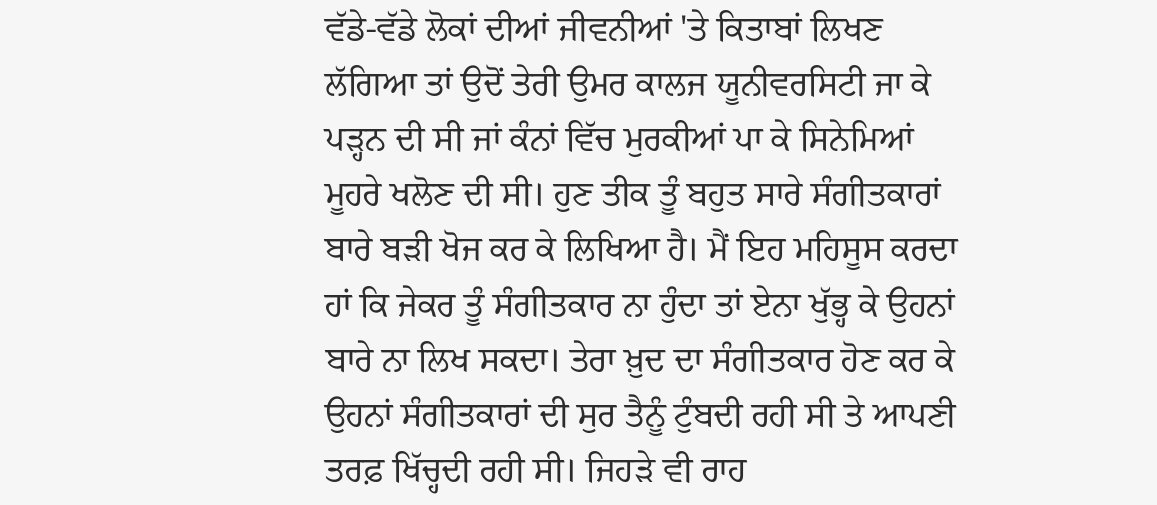ਵੱਡੇ-ਵੱਡੇ ਲੋਕਾਂ ਦੀਆਂ ਜੀਵਨੀਆਂ 'ਤੇ ਕਿਤਾਬਾਂ ਲਿਖਣ ਲੱਗਿਆ ਤਾਂ ਉਦੋਂ ਤੇਰੀ ਉਮਰ ਕਾਲਜ ਯੂਨੀਵਰਸਿਟੀ ਜਾ ਕੇ ਪੜ੍ਹਨ ਦੀ ਸੀ ਜਾਂ ਕੰਨਾਂ ਵਿੱਚ ਮੁਰਕੀਆਂ ਪਾ ਕੇ ਸਿਨੇਮਿਆਂ ਮੂਹਰੇ ਖਲੋਣ ਦੀ ਸੀ। ਹੁਣ ਤੀਕ ਤੂੰ ਬਹੁਤ ਸਾਰੇ ਸੰਗੀਤਕਾਰਾਂ ਬਾਰੇ ਬੜੀ ਖੋਜ ਕਰ ਕੇ ਲਿਖਿਆ ਹੈ। ਮੈਂ ਇਹ ਮਹਿਸੂਸ ਕਰਦਾ ਹਾਂ ਕਿ ਜੇਕਰ ਤੂੰ ਸੰਗੀਤਕਾਰ ਨਾ ਹੁੰਦਾ ਤਾਂ ਏਨਾ ਖੁੱਭ੍ਹ ਕੇ ਉਹਨਾਂ ਬਾਰੇ ਨਾ ਲਿਖ ਸਕਦਾ। ਤੇਰਾ ਖ਼ੁਦ ਦਾ ਸੰਗੀਤਕਾਰ ਹੋਣ ਕਰ ਕੇ ਉਹਨਾਂ ਸੰਗੀਤਕਾਰਾਂ ਦੀ ਸੁਰ ਤੈਨੂੰ ਟੁੰਬਦੀ ਰਹੀ ਸੀ ਤੇ ਆਪਣੀ ਤਰਫ਼ ਖਿੱਚ੍ਹਦੀ ਰਹੀ ਸੀ। ਜਿਹੜੇ ਵੀ ਰਾਹ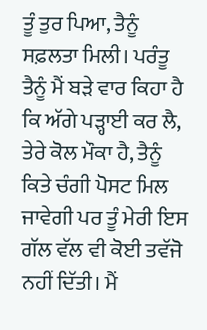ਤੂੰ ਤੁਰ ਪਿਆ, ਤੈਨੂੰ ਸਫ਼ਲਤਾ ਮਿਲੀ। ਪਰੰਤੂ ਤੈਨੂੰ ਮੈਂ ਬੜੇ ਵਾਰ ਕਿਹਾ ਹੈ ਕਿ ਅੱਗੇ ਪੜ੍ਹਾਈ ਕਰ ਲੈ, ਤੇਰੇ ਕੋਲ ਮੌਕਾ ਹੈ, ਤੈਨੂੰ ਕਿਤੇ ਚੰਗੀ ਪੋਸਟ ਮਿਲ ਜਾਵੇਗੀ ਪਰ ਤੂੰ ਮੇਰੀ ਇਸ ਗੱਲ ਵੱਲ ਵੀ ਕੋਈ ਤਵੱਜੋ ਨਹੀਂ ਦਿੱਤੀ। ਮੈਂ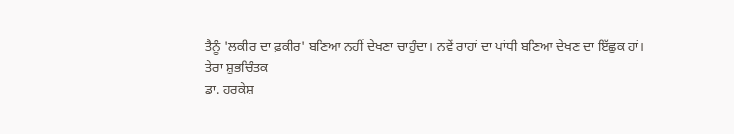ਤੈਨੂੰ 'ਲਕੀਰ ਦਾ ਫ਼ਕੀਰ' ਬਣਿਆ ਨਹੀਂ ਦੇਖਣਾ ਚਾਹੁੰਦਾ। ਨਵੇਂ ਰਾਹਾਂ ਦਾ ਪਾਂਧੀ ਬਣਿਆ ਦੇਖਣ ਦਾ ਇੱਛੁਕ ਹਾਂ।
ਤੇਰਾ ਸ਼ੁਭਚਿੰਤਕ
ਡਾ. ਹਰਕੇਸ਼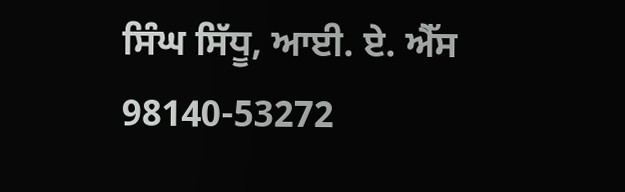ਸਿੰਘ ਸਿੱਧੂ, ਆਈ. ਏ. ਐੱਸ
98140-53272